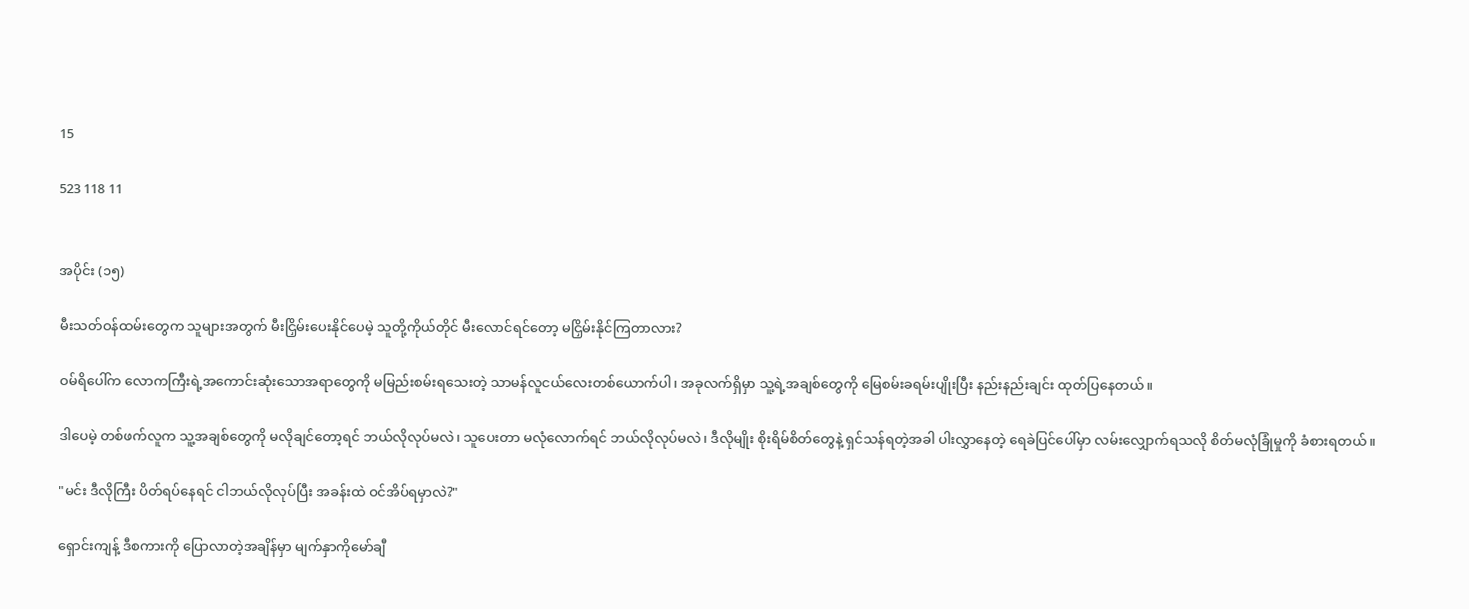15

523 118 11


အပိုင်း (၁၅)

မီးသတ်ဝန်ထမ်းတွေက သူများအတွက် မီးငြှိမ်းပေးနိုင်ပေမဲ့ သူတို့ကိုယ်တိုင် မီးလောင်ရင်တော့ မငြှိမ်းနိုင်ကြတာလား?

ဝမ်ရိပေါ်က လောကကြီးရဲ့အကောင်းဆုံးသောအရာတွေကို မမြည်းစမ်းရသေးတဲ့ သာမန်လူငယ်လေးတစ်ယောက်ပါ၊ အခုလက်ရှိမှာ သူ့ရဲ့အချစ်တွေကို မြေစမ်းခရမ်းပျိုးပြီး နည်းနည်းချင်း ထုတ်ပြနေတယ်။

ဒါပေမဲ့ တစ်ဖက်လူက သူ့အချစ်တွေကို မလိုချင်တော့ရင် ဘယ်လိုလုပ်မလဲ၊ သူပေးတာ မလုံလောက်ရင် ဘယ်လိုလုပ်မလဲ၊ ဒီလိုမျိုး စိုးရိမ်စိတ်တွေနဲ့ ရှင်သန်ရတဲ့အခါ ပါးလွှာနေတဲ့ ရေခဲပြင်ပေါ်မှာ လမ်းလျှောက်ရသလို စိတ်မလုံခြုံမှုကို ခံစားရတယ်။

"မင်း ဒီလိုကြီး ပိတ်ရပ်နေရင် ငါဘယ်လိုလုပ်ပြီး အခန်းထဲ ဝင်အိပ်ရမှာလဲ?"

ရှောင်းကျန့် ဒီစကားကို ပြောလာတဲ့အချိန်မှာ မျက်နှာကိုမော်ချီ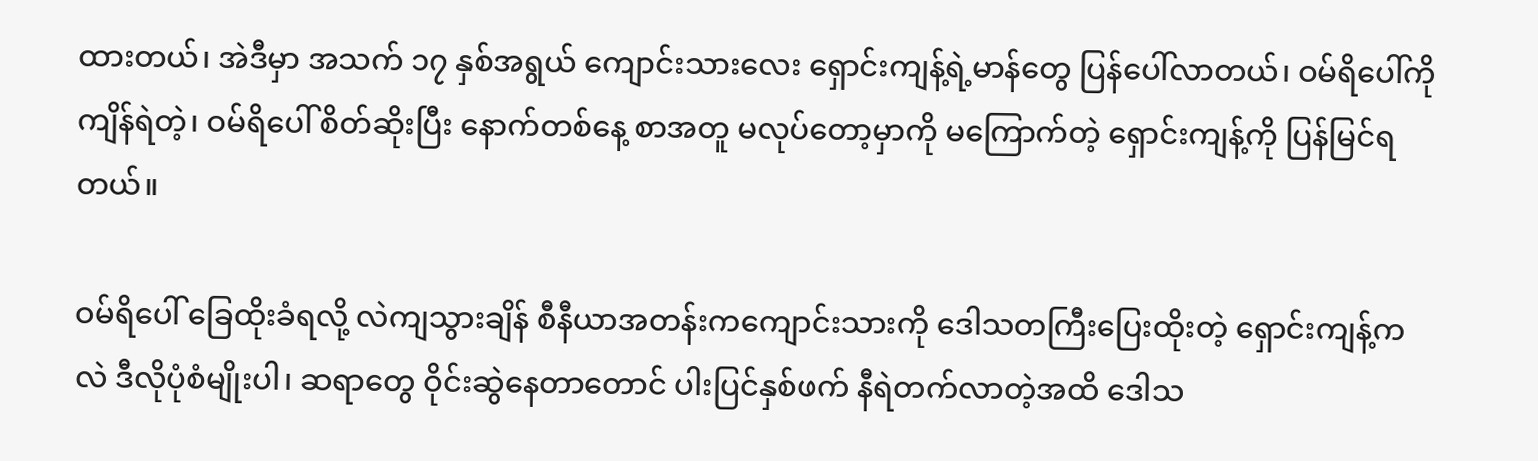ထားတယ်၊ အဲဒီမှာ အသက် ၁၇ နှစ်အရွယ် ကျောင်းသားလေး ရှောင်းကျန့်ရဲ့မာန်တွေ ပြန်ပေါ်လာတယ်၊ ဝမ်ရိပေါ်ကို ကျိန်ရဲတဲ့၊ ဝမ်ရိပေါ် စိတ်ဆိုးပြီး နောက်တစ်နေ့ စာအတူ မလုပ်တော့မှာကို မကြောက်တဲ့ ရှောင်းကျန့်ကို ပြန်မြင်ရတယ်။

ဝမ်ရိပေါ် ခြေထိုးခံရလို့ လဲကျသွားချိန် စီနီယာအတန်းကကျောင်းသားကို ဒေါသတကြီးပြေးထိုးတဲ့ ရှောင်းကျန့်ကလဲ ဒီလိုပုံစံမျိုးပါ၊ ဆရာတွေ ဝိုင်းဆွဲနေတာတောင် ပါးပြင်နှစ်ဖက် နီရဲတက်လာတဲ့အထိ ဒေါသ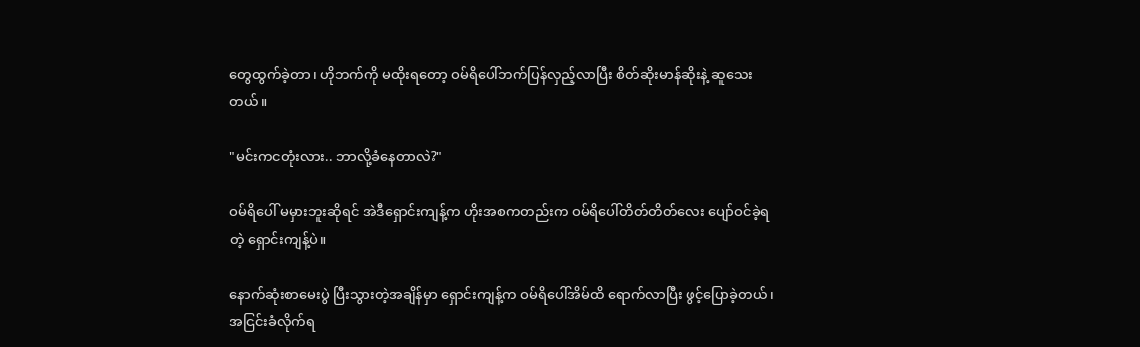တွေထွက်ခဲ့တာ၊ ဟိုဘက်ကို မထိုးရတော့ ဝမ်ရိပေါ်ဘက်ပြန်လှည့်လာပြီး စိတ်ဆိုးမာန်ဆိုးနဲ့ ဆူသေးတယ်။

"မင်းကငတုံးလား.. ဘာလို့ခံနေတာလဲ?"

ဝမ်ရိပေါ် မမှားဘူးဆိုရင် အဲဒီရှောင်းကျန့်က ဟိုးအစကတည်းက ဝမ်ရိပေါ်တိတ်တိတ်လေး ပျော်ဝင်ခဲ့ရတဲ့ ရှောင်းကျန့်ပဲ။

နောက်ဆုံးစာမေးပွဲ ပြီးသွားတဲ့အချိန်မှာ ရှောင်းကျန့်က ဝမ်ရိပေါ်အိမ်ထိ ရောက်လာပြီး ဖွင့်ပြောခဲ့တယ်၊ အငြင်းခံလိုက်ရ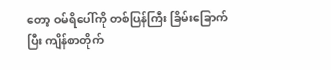တော့ ဝမ်ရိပေါ်ကို တစ်ပြန်ကြီး ခြိမ်းခြောက်ပြီး ကျိန်စာတိုက်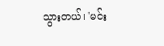သွားတယ်၊ 'မင်း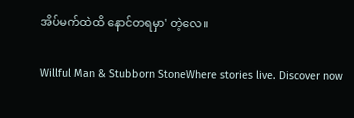အိပ်မက်ထဲထိ နောင်တရမှာ' တဲ့လေ။

Willful Man & Stubborn StoneWhere stories live. Discover now